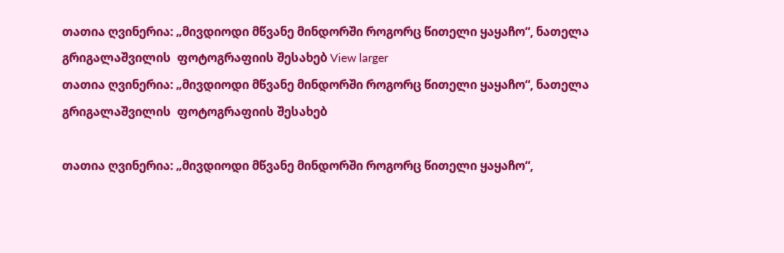თათია ღვინერია: „მივდიოდი მწვანე მინდორში როგორც წითელი ყაყაჩო“, ნათელა გრიგალაშვილის  ფოტოგრაფიის შესახებ View larger
თათია ღვინერია: „მივდიოდი მწვანე მინდორში როგორც წითელი ყაყაჩო“, ნათელა გრიგალაშვილის  ფოტოგრაფიის შესახებ

თათია ღვინერია: „მივდიოდი მწვანე მინდორში როგორც წითელი ყაყაჩო“,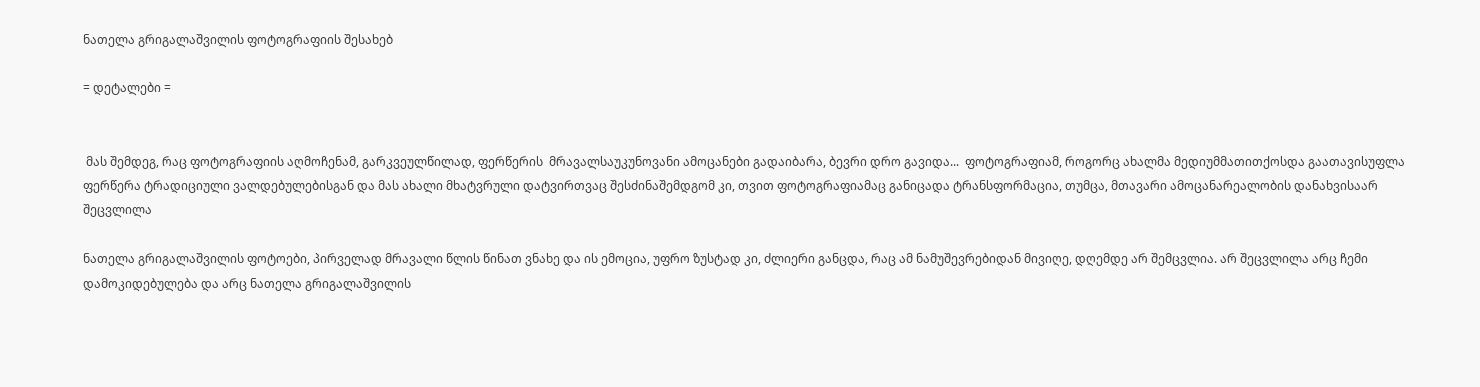ნათელა გრიგალაშვილის ფოტოგრაფიის შესახებ

= დეტალები =


 მას შემდეგ, რაც ფოტოგრაფიის აღმოჩენამ, გარკვეულწილად, ფერწერის  მრავალსაუკუნოვანი ამოცანები გადაიბარა, ბევრი დრო გავიდა...  ფოტოგრაფიამ, როგორც ახალმა მედიუმმათითქოსდა გაათავისუფლა ფერწერა ტრადიციული ვალდებულებისგან და მას ახალი მხატვრული დატვირთვაც შესძინაშემდგომ კი, თვით ფოტოგრაფიამაც განიცადა ტრანსფორმაცია, თუმცა, მთავარი ამოცანარეალობის დანახვისაარ შეცვლილა

ნათელა გრიგალაშვილის ფოტოები, პირველად მრავალი წლის წინათ ვნახე და ის ემოცია, უფრო ზუსტად კი, ძლიერი განცდა, რაც ამ ნამუშევრებიდან მივიღე, დღემდე არ შემცვლია. არ შეცვლილა არც ჩემი დამოკიდებულება და არც ნათელა გრიგალაშვილის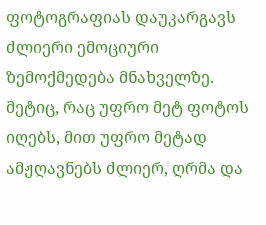ფოტოგრაფიას დაუკარგავს ძლიერი ემოციური ზემოქმედება მნახველზე. მეტიც, რაც უფრო მეტ ფოტოს იღებს, მით უფრო მეტად ამჟღავნებს ძლიერ, ღრმა და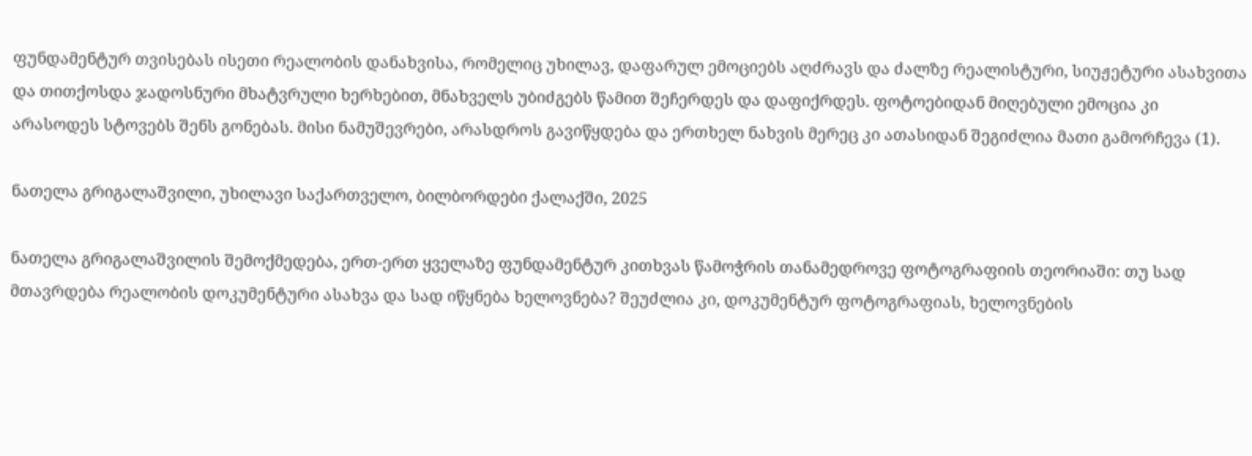ფუნდამენტურ თვისებას ისეთი რეალობის დანახვისა, რომელიც უხილავ, დაფარულ ემოციებს აღძრავს და ძალზე რეალისტური, სიუჟეტური ასახვითა და თითქოსდა ჯადოსნური მხატვრული ხერხებით, მნახველს უბიძგებს წამით შეჩერდეს და დაფიქრდეს. ფოტოებიდან მიღებული ემოცია კი არასოდეს სტოვებს შენს გონებას. მისი ნამუშევრები, არასდროს გავიწყდება და ერთხელ ნახვის მერეც კი ათასიდან შეგიძლია მათი გამორჩევა (1).

ნათელა გრიგალაშვილი, უხილავი საქართველო, ბილბორდები ქალაქში, 2025

ნათელა გრიგალაშვილის შემოქმედება, ერთ-ერთ ყველაზე ფუნდამენტურ კითხვას წამოჭრის თანამედროვე ფოტოგრაფიის თეორიაში: თუ სად მთავრდება რეალობის დოკუმენტური ასახვა და სად იწყნება ხელოვნება? შეუძლია კი, დოკუმენტურ ფოტოგრაფიას, ხელოვნების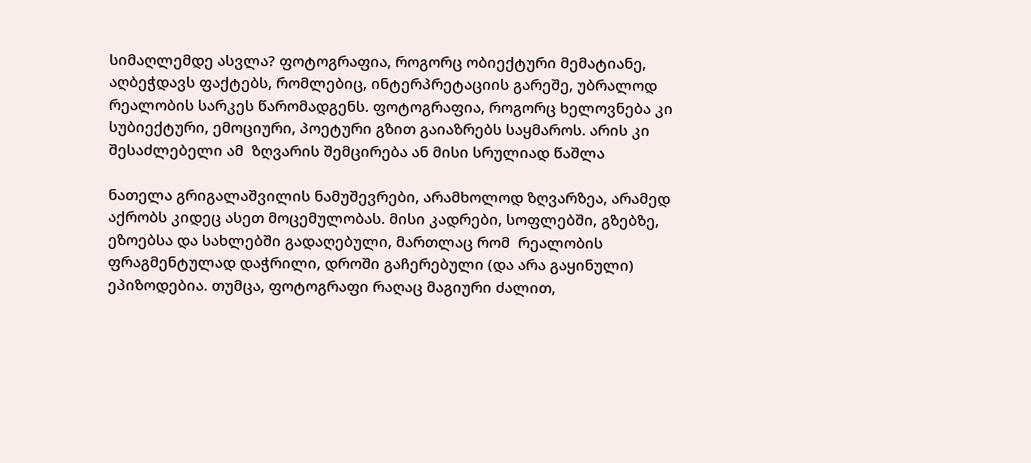სიმაღლემდე ასვლა? ფოტოგრაფია, როგორც ობიექტური მემატიანე, აღბეჭდავს ფაქტებს, რომლებიც, ინტერპრეტაციის გარეშე, უბრალოდ რეალობის სარკეს წარომადგენს. ფოტოგრაფია, როგორც ხელოვნება კი სუბიექტური, ემოციური, პოეტური გზით გაიაზრებს საყმაროს. არის კი შესაძლებელი ამ  ზღვარის შემცირება ან მისი სრულიად წაშლა

ნათელა გრიგალაშვილის ნამუშევრები, არამხოლოდ ზღვარზეა, არამედ აქრობს კიდეც ასეთ მოცემულობას. მისი კადრები, სოფლებში, გზებზე, ეზოებსა და სახლებში გადაღებული, მართლაც რომ  რეალობის ფრაგმენტულად დაჭრილი, დროში გაჩერებული (და არა გაყინული) ეპიზოდებია. თუმცა, ფოტოგრაფი რაღაც მაგიური ძალით,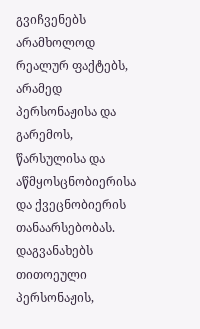გვიჩვენებს არამხოლოდ რეალურ ფაქტებს, არამედ პერსონაჟისა და გარემოს, წარსულისა და აწმყოსცნობიერისა და ქვეცნობიერის თანაარსებობას. დაგვანახებს თითოეული პერსონაჟის,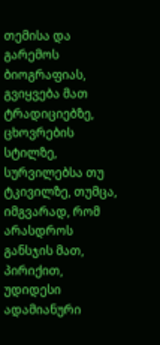თემისა და გარემოს ბიოგრაფიას, გვიყვება მათ ტრადიციებზე, ცხოვრების სტილზე, სურვილებსა თუ ტკივილზე, თუმცა, იმგვარად, რომ არასდროს განსჯის მათ, პირიქით, უდიდესი ადამიანური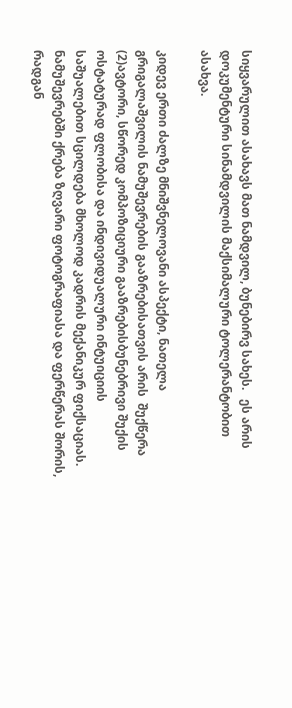სიყვარულით ასახავს მათ ნამდვილ, ბუნებირვ სახეს.   ეს არის დოკუმენტური სინამდვილის მაქსიმალური ტოლერანტობით ასახვა.

კიდევ ერთი ძალზე მნიშვნელოვანი ასპექტი, ნათელა გრიგალაშვილის ნამუშევრების გააზრებისათვის არის  შუქწერა (2)ავტორი, სწორედ კომპოზიციური გააზრებისბუნებრივი შუქის ოსტატურად ფლობისა და ინდივიდუალური ინტუიციის  საშუალებით სცილდება მხოლოდ კადრის მექანიკურ ფიქსაციას. ნამუშევრებში ქრება ზღვარი ფოტოგრაფიასა და ფერწერას შორის, რადგან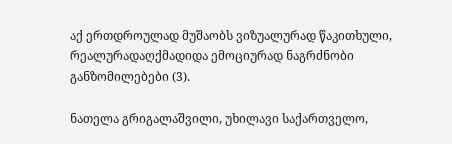აქ ერთდროულად მუშაობს ვიზუალურად წაკითხული, რეალურადაღქმადიდა ემოციურად ნაგრძნობი განზომილებები (3).

ნათელა გრიგალაშვილი, უხილავი საქართველო,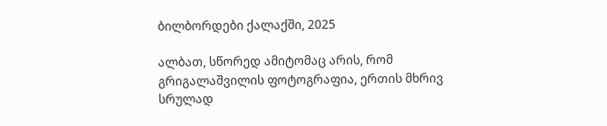ბილბორდები ქალაქში, 2025

ალბათ, სწორედ ამიტომაც არის, რომ გრიგალაშვილის ფოტოგრაფია, ერთის მხრივ სრულად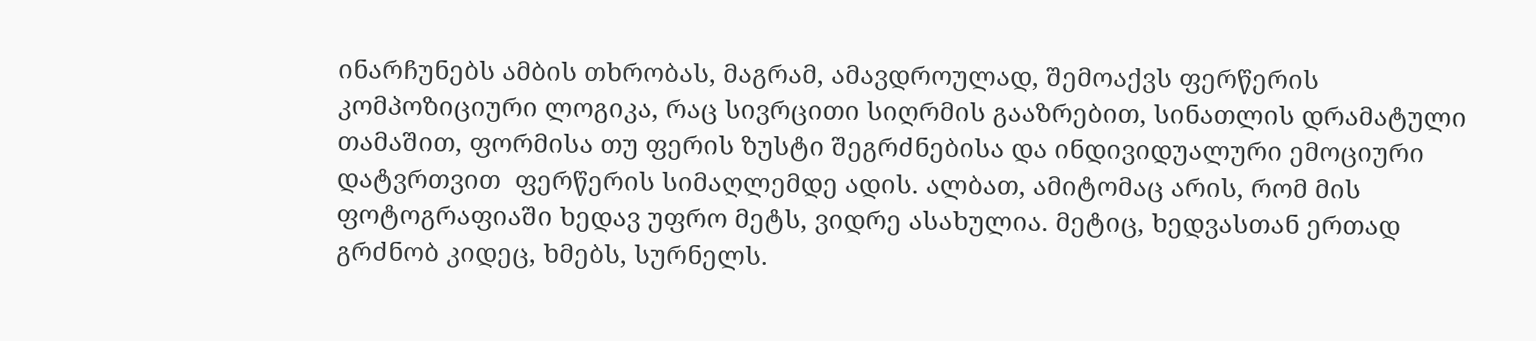ინარჩუნებს ამბის თხრობას, მაგრამ, ამავდროულად, შემოაქვს ფერწერის კომპოზიციური ლოგიკა, რაც სივრცითი სიღრმის გააზრებით, სინათლის დრამატული თამაშით, ფორმისა თუ ფერის ზუსტი შეგრძნებისა და ინდივიდუალური ემოციური დატვრთვით  ფერწერის სიმაღლემდე ადის. ალბათ, ამიტომაც არის, რომ მის ფოტოგრაფიაში ხედავ უფრო მეტს, ვიდრე ასახულია. მეტიც, ხედვასთან ერთად გრძნობ კიდეც, ხმებს, სურნელს.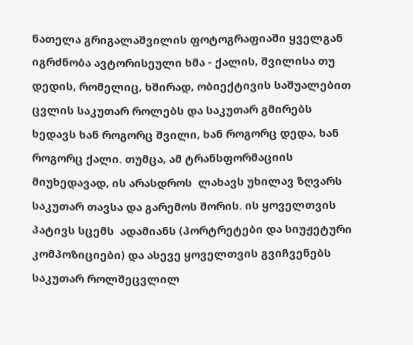ნათელა გრიგალაშვილის ფოტოგრაფიაში ყველგან იგრძნობა ავტორისეული ხმა - ქალის, შვილისა თუ დედის, რომელიც, ხშირად, ობიექტივის საშუალებით ცვლის საკუთარ როლებს და საკუთარ გმირებს ხედავს ხან როგორც შვილი, ხან როგორც დედა, ხან როგორც ქალი. თუმცა, ამ ტრანსფორმაციის მიუხედავად, ის არასდროს  ლახავს უხილავ ზღვარს საკუთარ თავსა და გარემოს შორის. ის ყოველთვის პატივს სცემს  ადამიანს (პორტრეტები და სიუჟეტური კომპოზიციები) და ასევე ყოველთვის გვიჩვენებს საკუთარ როლშეცვლილ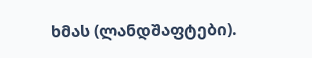ხმას (ლანდშაფტები).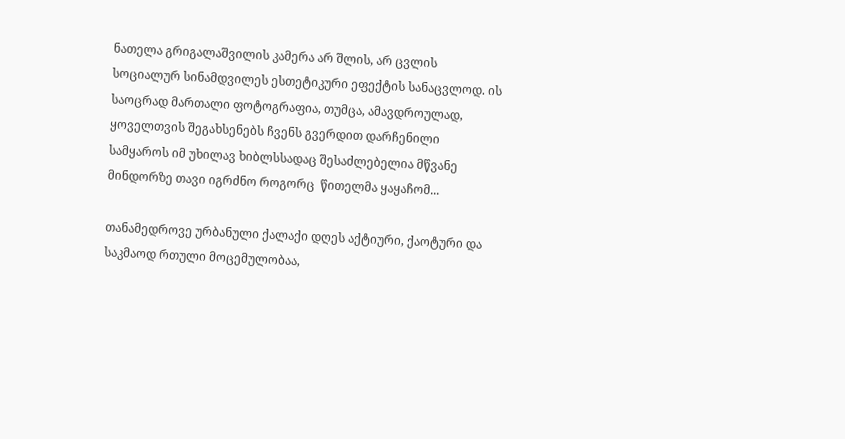ნათელა გრიგალაშვილის კამერა არ შლის, არ ცვლის სოციალურ სინამდვილეს ესთეტიკური ეფექტის სანაცვლოდ. ის საოცრად მართალი ფოტოგრაფია, თუმცა, ამავდროულად, ყოველთვის შეგახსენებს ჩვენს გვერდით დარჩენილი სამყაროს იმ უხილავ ხიბლსსადაც შესაძლებელია მწვანე მინდორზე თავი იგრძნო როგორც  წითელმა ყაყაჩომ...

თანამედროვე ურბანული ქალაქი დღეს აქტიური, ქაოტური და საკმაოდ რთული მოცემულობაა,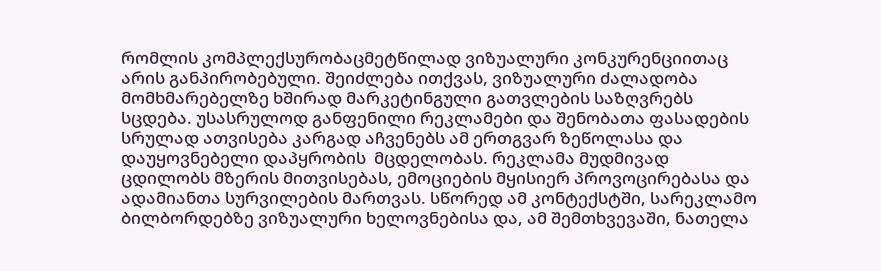რომლის კომპლექსურობაცმეტწილად ვიზუალური კონკურენციითაც არის განპირობებული. შეიძლება ითქვას, ვიზუალური ძალადობა მომხმარებელზე ხშირად მარკეტინგული გათვლების საზღვრებს სცდება. უსასრულოდ განფენილი რეკლამები და შენობათა ფასადების სრულად ათვისება კარგად აჩვენებს ამ ერთგვარ ზეწოლასა და დაუყოვნებელი დაპყრობის  მცდელობას. რეკლამა მუდმივად ცდილობს მზერის მითვისებას, ემოციების მყისიერ პროვოცირებასა და ადამიანთა სურვილების მართვას. სწორედ ამ კონტექსტში, სარეკლამო ბილბორდებზე ვიზუალური ხელოვნებისა და, ამ შემთხვევაში, ნათელა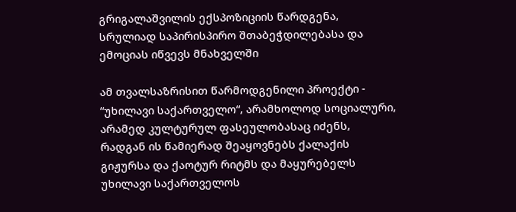გრიგალაშვილის ექსპოზიციის წარდგენა, სრულიად საპირისპირო შთაბეჭდილებასა და ემოციას იწვევს მნახველში

ამ თვალსაზრისით წარმოდგენილი პროექტი - “უხილავი საქართველო“, არამხოლოდ სოციალური, არამედ კულტურულ ფასეულობასაც იძენს, რადგან ის წამიერად შეაყოვნებს ქალაქის გიჟურსა და ქაოტურ რიტმს და მაყურებელს უხილავი საქართველოს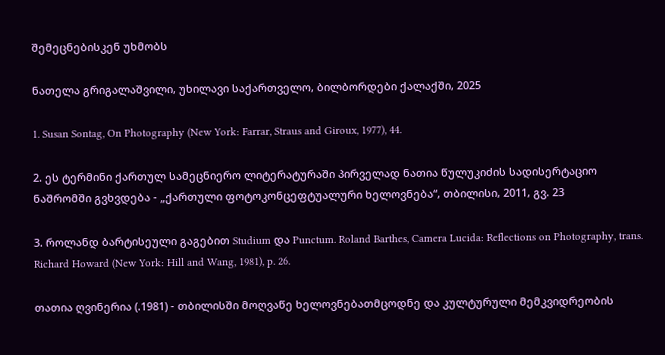შემეცნებისკენ უხმობს

ნათელა გრიგალაშვილი, უხილავი საქართველო, ბილბორდები ქალაქში, 2025

1. Susan Sontag, On Photography (New York: Farrar, Straus and Giroux, 1977), 44.

2. ეს ტერმინი ქართულ სამეცნიერო ლიტერატურაში პირველად ნათია წულუკიძის სადისერტაციო ნაშრომში გვხვდება - „ქართული ფოტოკონცეფტუალური ხელოვნება“, თბილისი, 2011, გვ. 23

3. როლანდ ბარტისეული გაგებით Studium და Punctum. Roland Barthes, Camera Lucida: Reflections on Photography, trans. Richard Howard (New York: Hill and Wang, 1981), p. 26.

თათია ღვინერია (.1981) - თბილისში მოღვაწე ხელოვნებათმცოდნე და კულტურული მემკვიდრეობის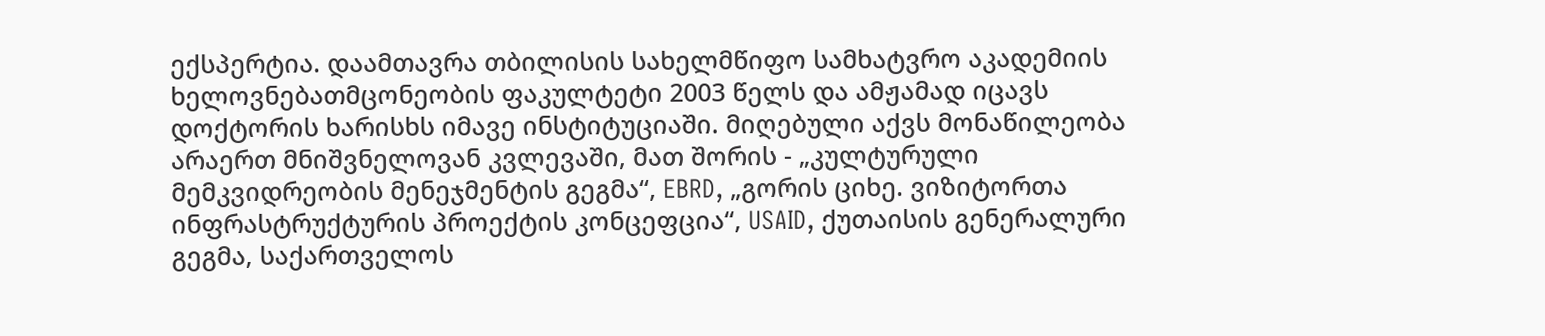ექსპერტია. დაამთავრა თბილისის სახელმწიფო სამხატვრო აკადემიის ხელოვნებათმცონეობის ფაკულტეტი 2003 წელს და ამჟამად იცავს დოქტორის ხარისხს იმავე ინსტიტუციაში. მიღებული აქვს მონაწილეობა არაერთ მნიშვნელოვან კვლევაში, მათ შორის - „კულტურული მემკვიდრეობის მენეჯმენტის გეგმა“, EBRD, „გორის ციხე. ვიზიტორთა ინფრასტრუქტურის პროექტის კონცეფცია“, USAID, ქუთაისის გენერალური გეგმა, საქართველოს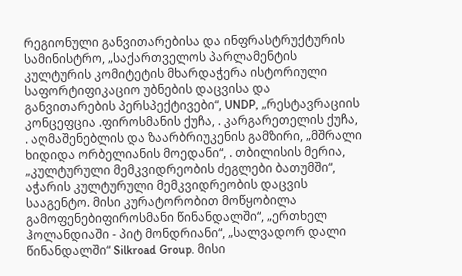რეგიონული განვითარებისა და ინფრასტრუქტურის სამინისტრო, „საქართველოს პარლამენტის კულტურის კომიტეტის მხარდაჭერა ისტორიული საფორტიფიკაციო უბნების დაცვისა და განვითარების პერსპექტივები“, UNDP, „რესტავრაციის კონცეფცია .ფიროსმანის ქუჩა, . კარგარეთელის ქუჩა, . აღმაშენებლის და ზაარბრიუკენის გამზირი, „მშრალი ხიდიდა ორბელიანის მოედანი“, . თბილისის მერია, „კულტურული მემკვიდრეობის ძეგლები ბათუმში“, აჭარის კულტურული მემკვიდრეობის დაცვის სააგენტო. მისი კურატორობით მოწყობილა გამოფენებიფიროსმანი წინანდალში“, „ერთხელ ჰოლანდიაში - პიტ მონდრიანი“, „სალვადორ დალი წინანდალში“ Silkroad Group. მისი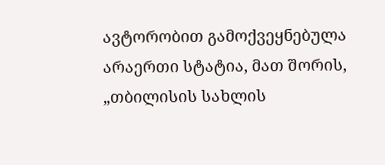ავტორობით გამოქვეყნებულა არაერთი სტატია, მათ შორის, „თბილისის სახლის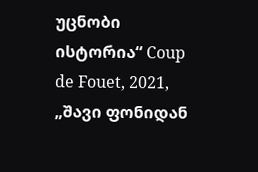უცნობი ისტორია“ Coup de Fouet, 2021, „შავი ფონიდან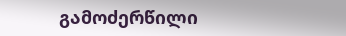გამოძერწილი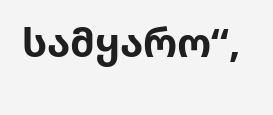სამყარო“,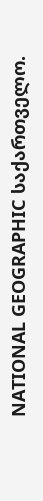NATIONAL GEOGRAPHIC საქართველო.